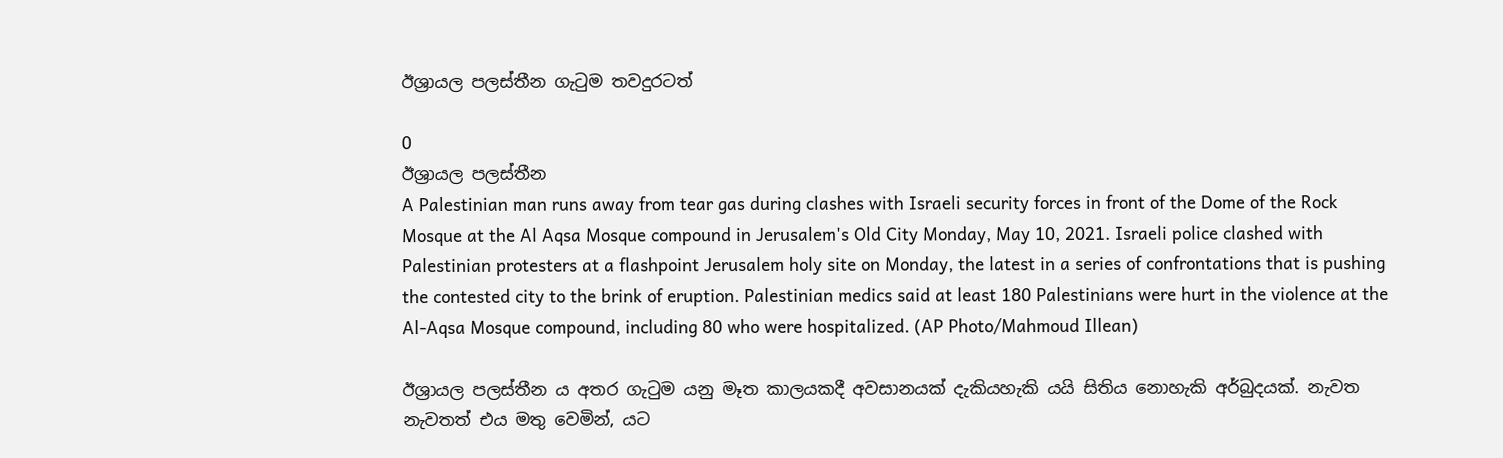ඊශ්‍රායල පලස්තීන ගැටුම තවදුරටත්

0
ඊශ්‍රායල පලස්තීන
A Palestinian man runs away from tear gas during clashes with Israeli security forces in front of the Dome of the Rock Mosque at the Al Aqsa Mosque compound in Jerusalem's Old City Monday, May 10, 2021. Israeli police clashed with Palestinian protesters at a flashpoint Jerusalem holy site on Monday, the latest in a series of confrontations that is pushing the contested city to the brink of eruption. Palestinian medics said at least 180 Palestinians were hurt in the violence at the Al-Aqsa Mosque compound, including 80 who were hospitalized. (AP Photo/Mahmoud Illean)

ඊශ්‍රායල පලස්තීන ය අතර ගැටුම යනු මෑත කාලයකදී අවසානයක් දැකියහැකි යයි සිතිය නොහැකි අර්බුදයක්. නැවත නැවතත් එය මතු වෙමින්, යට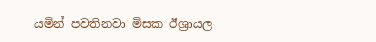යමින් පවතිනවා මිසක ඊශ්‍රායල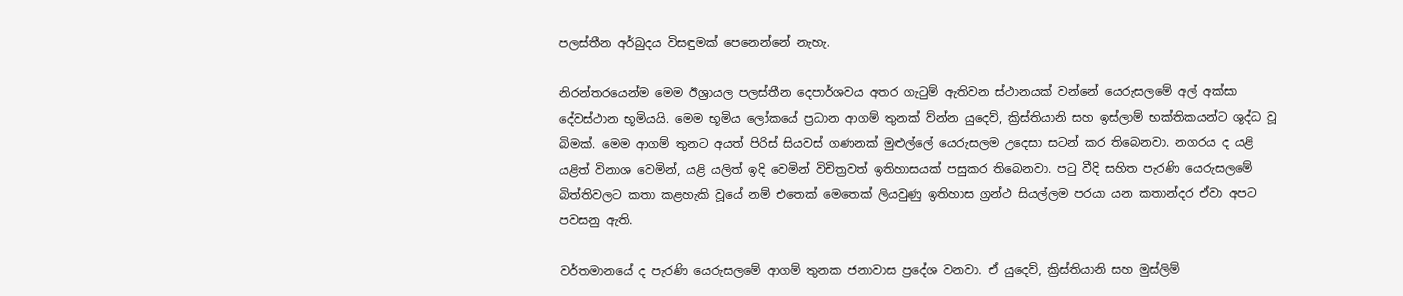පලස්තීන අර්බුදය විසඳුමක් පෙනෙන්නේ නැහැ.

නිරන්තරයෙන්ම මෙම ඊශ්‍රායල පලස්තීන දෙපාර්ශවය අතර ගැටුම් ඇතිවන ස්ථානයක් වන්නේ යෙරුසලමේ අල් අක්සා දේවස්ථාන භූමියයි. මෙම භූමිය ලෝකයේ ප්‍රධාන ආගම් තුනක් ව්න්න යුදෙව්, ක්‍රිස්තියානි සහ ඉස්ලාම් භක්තිකයන්ට ශුද්ධ වූ බිමක්. මෙම ආගම් තුනට අයත් පිරිස් සියවස් ගණනක් මුළුල්ලේ යෙරුසලම උදෙසා සටන් කර තිබෙනවා. නගරය ද යළි යළිත් විනාශ වෙමින්, යළි යලිත් ඉදි වෙමින් විචිත්‍රවත් ඉතිහාසයක් පසුකර තිබෙනවා. පටු වීදි සහිත පැරණි යෙරුසලමේ බිත්තිවලට කතා කළහැකි වූයේ නම් එතෙක් මෙතෙක් ලියවුණු ඉතිහාස ග්‍රන්ථ සියල්ලම පරයා යන කතාන්දර ඒවා අපට පවසනු ඇති.

වර්තමානයේ ද පැරණි යෙරුසලමේ ආගම් තුනක ජනාවාස ප්‍රදේශ වනවා. ඒ යුදෙව්, ක්‍රිස්තියානි සහ මුස්ලිම්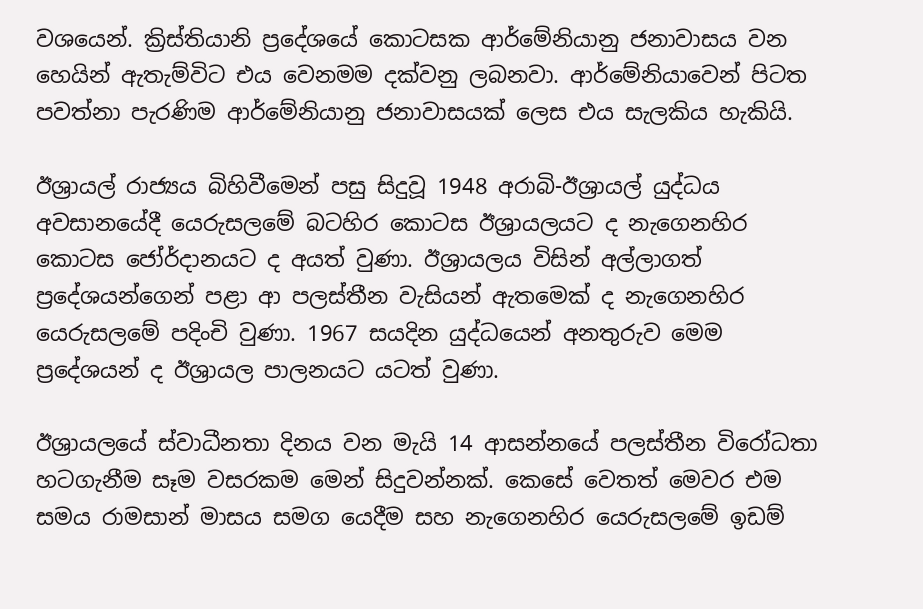වශයෙන්. ක්‍රිස්තියානි ප්‍රදේශයේ කොටසක ආර්මේනියානු ජනාවාසය වන හෙයින් ඇතැම්විට එය වෙනමම දක්වනු ලබනවා. ආර්මේනියාවෙන් පිටත පවත්නා පැරණිම ආර්මේනියානු ජනාවාසයක් ලෙස එය සැලකිය හැකියි.

ඊශ්‍රායල් රාජ්‍යය බිහිවීමෙන් පසු සිදුවූ 1948 අරාබි-ඊශ්‍රායල් යුද්ධය අවසානයේදී යෙරුසලමේ බටහිර කොටස ඊශ්‍රායලයට ද නැගෙනහිර කොටස ජෝර්දානයට ද අයත් වුණා. ඊශ්‍රායලය විසින් අල්ලාගත් ප්‍රදේශයන්ගෙන් පළා ආ පලස්තීන වැසියන් ඇතමෙක් ද නැගෙනහිර යෙරුසලමේ පදිංචි වුණා. 1967 සයදින යුද්ධයෙන් අනතුරුව මෙම ප්‍රදේශයන් ද ඊශ්‍රායල පාලනයට යටත් වුණා.

ඊශ්‍රායලයේ ස්වාධීනතා දිනය වන මැයි 14 ආසන්නයේ පලස්තීන විරෝධතා හටගැනීම සෑම වසරකම මෙන් සිදුවන්නක්. කෙසේ වෙතත් මෙවර එම සමය රාමසාන් මාසය සමග යෙදීම සහ නැගෙනහිර යෙරුසලමේ ඉඩම්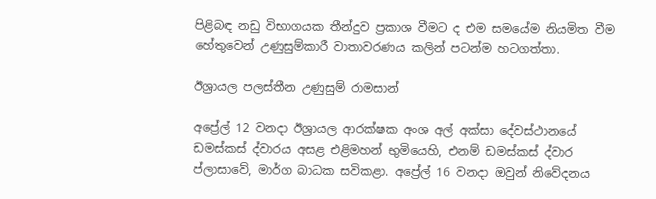පිළිබඳ නඩු විභාගයක තීන්දුව ප්‍රකාශ වීමට ද එම සමයේම නියමිත වීම හේතුවෙන් උණුසුම්කාරී වාතාවරණය කලින් පටන්ම හටගත්තා.

ඊශ්‍රායල පලස්තීන උණුසුම් රාමසාන්

අප්‍රේල් 12 වනදා ඊශ්‍රායල ආරක්ෂක අංශ අල් අක්සා දේවස්ථානයේ ඩමස්කස් ද්වාරය අසළ එළිමහන් භුමියෙහි, එනම් ඩමස්කස් ද්වාර ප්ලාසාවේ, මාර්ග බාධක සවිකළා. අප්‍රේල් 16 වනදා ඔවුන් නිවේදනය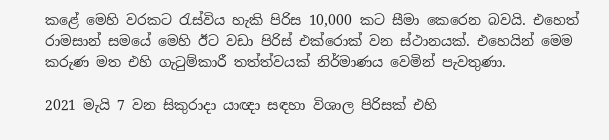කළේ මෙහි වරකට රැස්විය හැකි පිරිස 10,000 කට සීමා කෙරෙන බවයි. එහෙත් රාමසාන් සමයේ මෙහි ඊට වඩා පිරිස් එක්රොක් වන ස්ථානයක්. එහෙයින් මෙම කරුණ මත එහි ගැටුම්කාරී තත්ත්වයක් නිර්මාණය වෙමින් පැවතුණා.

2021 මැයි 7 වන සිකුරාදා යාඥා සඳහා විශාල පිරිසක් එහි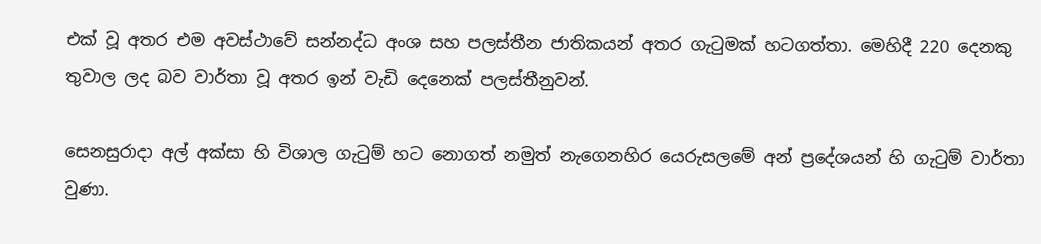එක් වූ අතර එම අවස්ථාවේ සන්නද්ධ අංශ සහ පලස්තීන ජාතිකයන් අතර ගැටුමක් හටගත්තා. මෙහිදී 220 දෙනකු තුවාල ලද බව වාර්තා වූ අතර ඉන් වැඩි දෙනෙක් පලස්තීනුවන්.

සෙනසුරාදා අල් අක්සා හි විශාල ගැටුම් හට නොගත් නමුත් නැගෙනහිර යෙරුසලමේ අන් ප්‍රදේශයන් හි ගැටුම් වාර්තා වුණා.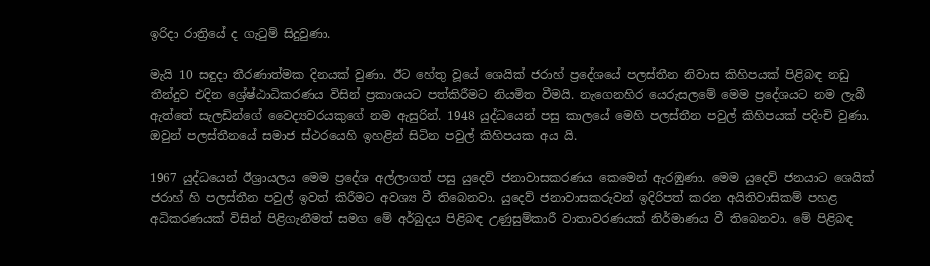ඉරිදා රාත්‍රියේ ද ගැටුම් සිදුවුණා.

මැයි 10 සඳුදා තීරණාත්මක දිනයක් වුණා. ඊට හේතු වූයේ ශෙයික් ජරාහ් ප්‍රදේශයේ පලස්තීන නිවාස කිහිපයක් පිළිබඳ නඩු තීන්දුව එදින ශ්‍රේෂ්ඨාධිකරණය විසින් ප්‍රකාශයට පත්කිරීමට නියමිත වීමයි. නැගෙනහිර යෙරුසලමේ මෙම ප්‍රදේශයට නම ලැබී ඇත්තේ සැලඩින්ගේ වෛද්‍යවරයකුගේ නම ඇසුරින්. 1948 යුද්ධයෙන් පසු කාලයේ මෙහි පලස්තීන පවුල් කිහිපයක් පදිංචි වුණා. ඔවුන් පලස්තීනයේ සමාජ ස්ථරයෙහි ඉහළින් සිටින පවුල් කිහිපයක අය යි.

1967 යුද්ධයෙන් ඊශ්‍රායලය මෙම ප්‍රදේශ අල්ලාගත් පසු යුදෙව් ජනාවාසකරණය කෙමෙන් ඇරඹුණා. මෙම යුදෙව් ජනයාට ශෙයික් ජරාහ් හි පලස්තීන පවුල් ඉවත් කිරීමට අවශ්‍ය වී තිබෙනවා. යුදෙව් ජනාවාසකරුවන් ඉදිරිපත් කරන අයිතිවාසිකම් පහළ අධිකරණයක් විසින් පිළිගැනීමත් සමග මේ අර්බුදය පිළිබඳ උණුසුම්කාරී වාතාවරණයක් නිර්මාණය වී තිබෙනවා. මේ පිළිබඳ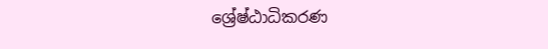ශ්‍රේෂ්ඨාධිකරණ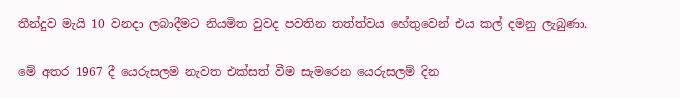තීන්දුව මැයි 10 වනදා ලබාදීමට නියමිත වුවද පවතින තත්ත්වය හේතුවෙන් එය කල් දමනු ලැබුණා.

මේ අතර 1967 දී යෙරුසලම නැවත එක්සත් වීම සැමරෙන යෙරුසලම් දින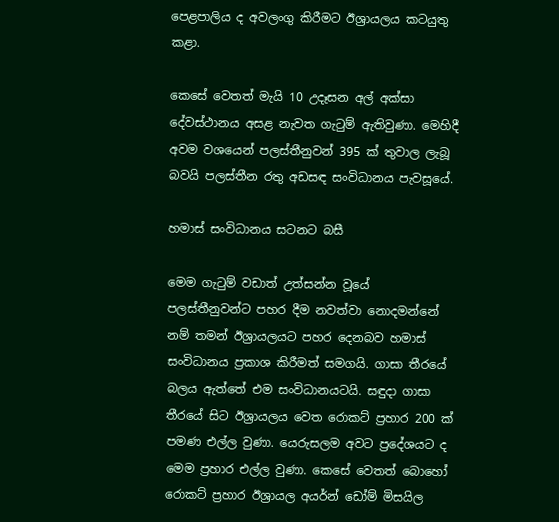පෙළපාලිය ද අවලංගු කිරීමට ඊශ්‍රායලය කටයුතු කළා.

කෙසේ වෙතත් මැයි 10 උදෑසන අල් අක්සා දේවස්ථානය අසළ නැවත ගැටුම් ඇතිවුණා. මෙහිදී අවම වශයෙන් පලස්තීනුවන් 395 ක් තුවාල ලැබූ බවයි පලස්තීන රතු අඩසඳ සංවිධානය පැවසූයේ.

හමාස් සංවිධානය සටනට බසී

මෙම ගැටුම් වඩාත් උත්සන්න වූයේ පලස්තීනුවන්ට පහර දීම නවත්වා නොදමන්නේ නම් තමන් ඊශ්‍රායලයට පහර දෙනබව හමාස් සංවිධානය ප්‍රකාශ කිරීමත් සමගයි. ගාසා තීරයේ බලය ඇත්තේ එම සංවිධානයටයි. සඳුදා ගාසා තීරයේ සිට ඊශ්‍රායලය වෙත රොකට් ප්‍රහාර 200 ක් පමණ එල්ල වුණා. යෙරුසලම අවට ප්‍රදේශයට ද මෙම ප්‍රහාර එල්ල වුණා. කෙසේ වෙතත් බොහෝ රොකට් ප්‍රහාර ඊශ්‍රායල අයර්න් ඩෝම් මිසයිල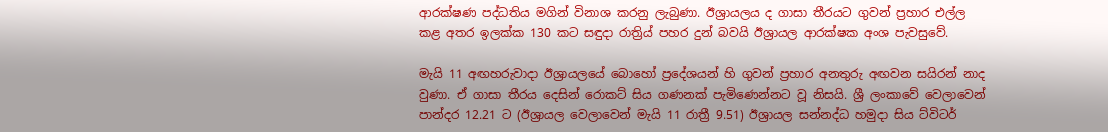ආරක්ෂණ පද්ධතිය මගින් විනාශ කරනු ලැබුණා. ඊශ්‍රායලය ද ගාසා තීරයට ගුවන් ප්‍රහාර එල්ල කළ අතර ඉලක්ක 130 කට සඳුදා රාත්‍රිය් පහර දුන් බවයි ඊශ්‍රායල ආරක්ෂක අංශ පැවසුවේ.

මැයි 11 අඟහරුවාදා ඊශ්‍රායලයේ බොහෝ ප්‍රදේශයන් හි ගුවන් ප්‍රහාර අනතුරු අඟවන සයිරන් නාද වුණා. ඒ ගාසා තීරය දෙසින් රොකට් සිය ගණනක් පැමිණෙන්නට වූ නිසයි. ශ්‍රී ලංකාවේ වෙලාවෙන් පාන්දර 12.21 ට (ඊශ්‍රායල වෙලාවෙන් මැයි 11 රාත්‍රී 9.51) ඊශ්‍රායල සන්නද්ධ හමුදා සිය ට්විටර්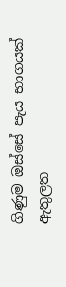ගිණුම ඔස්සේ පැය භාගයක් ඇතුලත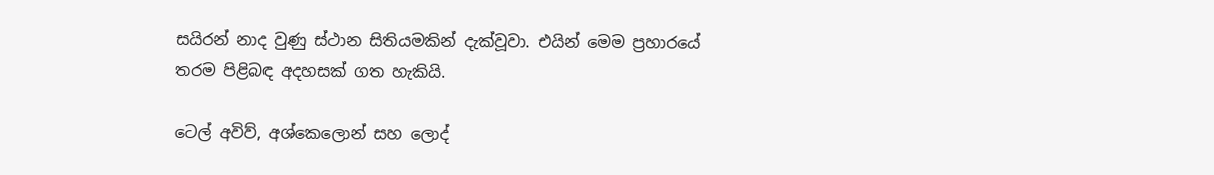සයිරන් නාද වුණු ස්ථාන සිතියමකින් දැක්වූවා. එයින් මෙම ප්‍රහාරයේ තරම පිළිබඳ අදහසක් ගත හැකියි.

ටෙල් අවිව්, අශ්කෙලොන් සහ ලොද්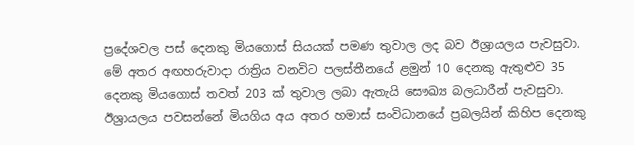ප්‍රදේශවල පස් දෙනකු මියගොස් සියයක් පමණ තුවාල ලද බව ඊශ්‍රායලය පැවසුවා. මේ අතර අඟහරුවාදා රාත්‍රිය වනවිට පලස්තීනයේ ළමුන් 10 දෙනකු ඇතුළුව 35 දෙනකු මියගොස් තවත් 203 ක් තුවාල ලබා ඇතැයි සෞඛ්‍ය බලධාරීන් පැවසුවා. ඊශ්‍රායලය පවසන්නේ මියගිය අය අතර හමාස් සංවිධානයේ ප්‍රබලයින් කිහිප දෙනකු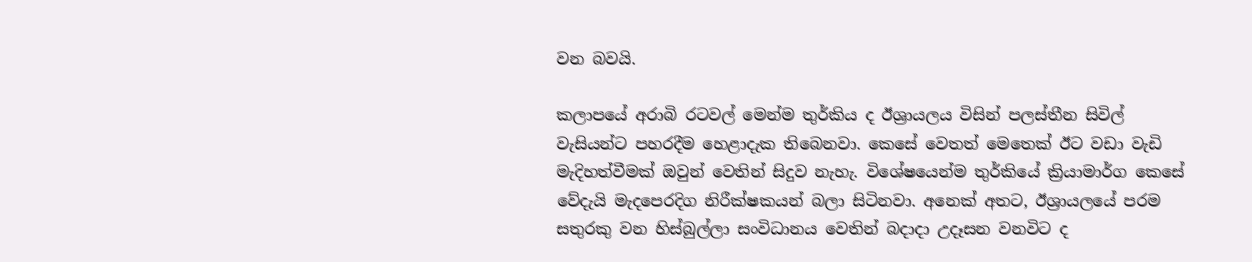වන බවයි.

කලාපයේ අරාබි රටවල් මෙන්ම තුර්කිය ද ඊශ්‍රායලය විසින් පලස්තීන සිවිල් වැසියන්ට පහරදීම හෙළාදැක තිබෙනවා. කෙසේ වෙතත් මෙතෙක් ඊට වඩා වැඩි මැදිහත්වීමක් ඔවුන් වෙතින් සිදුව නැහැ. විශේෂයෙන්ම තුර්කියේ ක්‍රියාමාර්ග කෙසේ වේදැයි මැදපෙරදිග නිරීක්ෂකයන් බලා සිටිනවා. අනෙක් අතට, ඊශ්‍රායලයේ පරම සතුරකු වන හිස්බුල්ලා සංවිධානය වෙතින් බදාදා උදෑසන වනවිට ද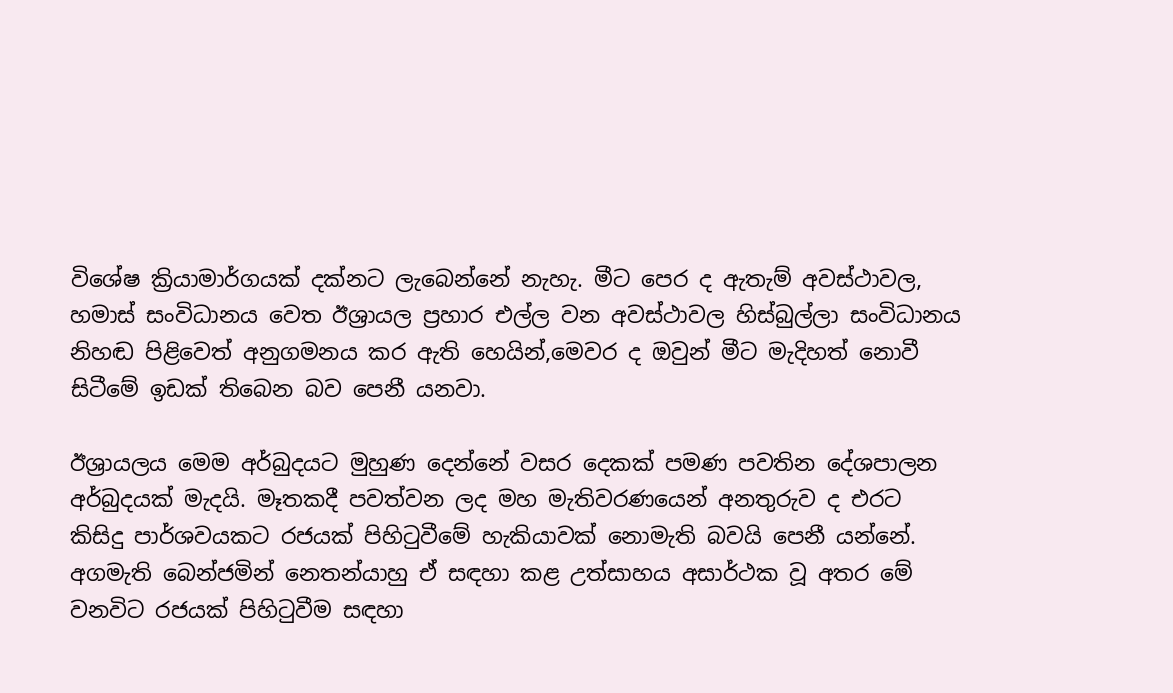විශේෂ ක්‍රියාමාර්ගයක් දක්නට ලැබෙන්නේ නැහැ. මීට පෙර ද ඇතැම් අවස්ථාවල, හමාස් සංවිධානය වෙත ඊශ්‍රායල ප්‍රහාර එල්ල වන අවස්ථාවල හිස්බුල්ලා සංවිධානය නිහඬ පිළිවෙත් අනුගමනය කර ඇති හෙයින්,මෙවර ද ඔවුන් මීට මැදිහත් නොවී සිටීමේ ඉඩක් තිබෙන බව පෙනී යනවා.

ඊශ්‍රායලය මෙම අර්බුදයට මුහුණ දෙන්නේ වසර දෙකක් පමණ පවතින දේශපාලන අර්බුදයක් මැදයි. මෑතකදී පවත්වන ලද මහ මැතිවරණයෙන් අනතුරුව ද එරට කිසිදු පාර්ශවයකට රජයක් පිහිටුවීමේ හැකියාවක් නොමැති බවයි පෙනී යන්නේ. අගමැති බෙන්ජමින් නෙතන්යාහු ඒ සඳහා කළ උත්සාහය අසාර්ථක වූ අතර මේ වනවිට රජයක් පිහිටුවීම සඳහා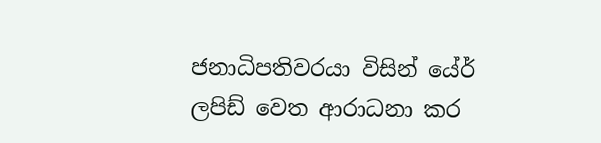ජනාධිපතිවරයා විසින් යේර් ලපිඩ් වෙත ආරාධනා කර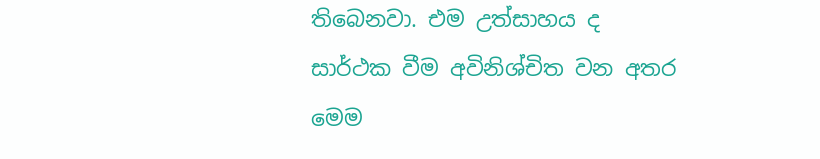තිබෙනවා. එම උත්සාහය ද සාර්ථක වීම අවිනිශ්චිත වන අතර මෙම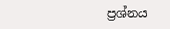ප්‍රශ්නය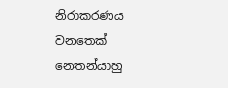නිරාකරණය වනතෙක් නෙතන්යාහු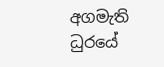අගමැති ධුරයේ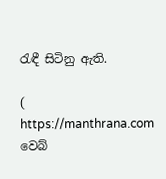රැඳී සිටිනු ඇති.

( https://manthrana.com වෙබ්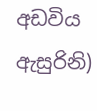අඩවිය ඇසුරිනි)